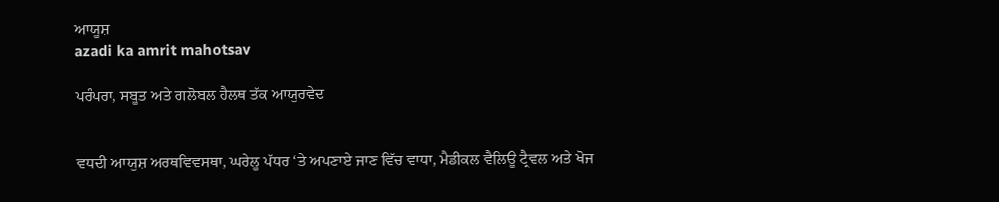ਆਯੂਸ਼
azadi ka amrit mahotsav

ਪਰੰਪਰਾ, ਸਬੂਤ ਅਤੇ ਗਲੋਬਲ ਹੈਲਥ ਤੱਕ ਆਯੁਰਵੇਦ


ਵਧਦੀ ਆਯੁਸ਼ ਅਰਥਵਿਵਸਥਾ, ਘਰੇਲੂ ਪੱਧਰ ‘ਤੇ ਅਪਣਾਏ ਜਾਣ ਵਿੱਚ ਵਾਧਾ, ਮੈਡੀਕਲ ਵੈਲਿਊ ਟ੍ਰੈਵਲ ਅਤੇ ਖੋਜ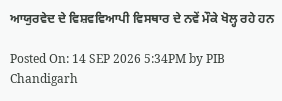ਆਯੁਰਵੇਦ ਦੇ ਵਿਸ਼ਵਵਿਆਪੀ ਵਿਸਥਾਰ ਦੇ ਨਵੇਂ ਮੌਕੇ ਖੋਲ੍ਹ ਰਹੇ ਹਨ

Posted On: 14 SEP 2026 5:34PM by PIB Chandigarh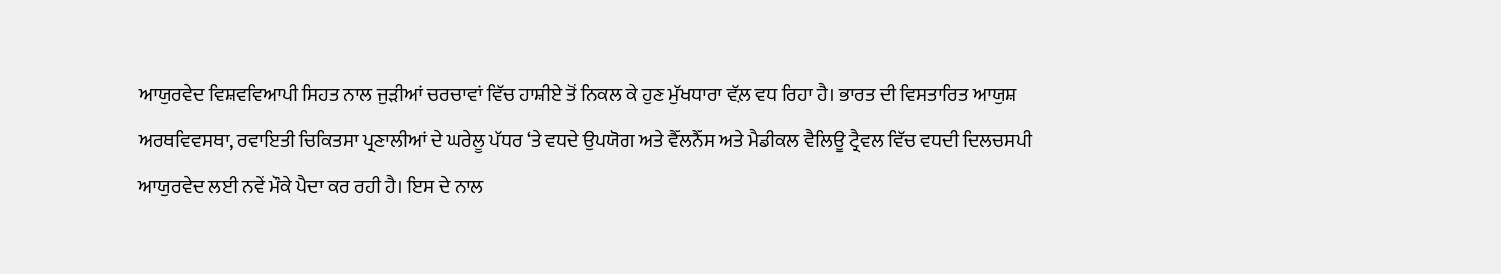ਆਯੁਰਵੇਦ ਵਿਸ਼ਵਵਿਆਪੀ ਸਿਹਤ ਨਾਲ ਜੁੜੀਆਂ ਚਰਚਾਵਾਂ ਵਿੱਚ ਹਾਸ਼ੀਏ ਤੋਂ ਨਿਕਲ ਕੇ ਹੁਣ ਮੁੱਖਧਾਰਾ ਵੱਲ਼ ਵਧ ਰਿਹਾ ਹੈ। ਭਾਰਤ ਦੀ ਵਿਸਤਾਰਿਤ ਆਯੁਸ਼ ਅਰਥਵਿਵਸਥਾ, ਰਵਾਇਤੀ ਚਿਕਿਤਸਾ ਪ੍ਰਣਾਲੀਆਂ ਦੇ ਘਰੇਲੂ ਪੱਧਰ ‘ਤੇ ਵਧਦੇ ਉਪਯੋਗ ਅਤੇ ਵੈੱਲਨੈੱਸ ਅਤੇ ਮੈਡੀਕਲ ਵੈਲਿਊ ਟ੍ਰੈਵਲ ਵਿੱਚ ਵਧਦੀ ਦਿਲਚਸਪੀ ਆਯੁਰਵੇਦ ਲਈ ਨਵੇਂ ਮੌਕੇ ਪੈਦਾ ਕਰ ਰਹੀ ਹੈ। ਇਸ ਦੇ ਨਾਲ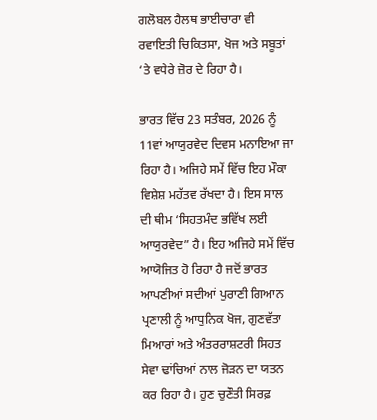ਗਲੋਬਲ ਹੈਲਥ ਭਾਈਚਾਰਾ ਵੀ ਰਵਾਇਤੀ ਚਿਕਿਤਸਾ, ਖੋਜ ਅਤੇ ਸਬੂਤਾਂ ‘ਤੇ ਵਧੇਰੇ ਜ਼ੋਰ ਦੇ ਰਿਹਾ ਹੈ।

ਭਾਰਤ ਵਿੱਚ 23 ਸਤੰਬਰ, 2026 ਨੂੰ 11ਵਾਂ ਆਯੁਰਵੇਦ ਦਿਵਸ ਮਨਾਇਆ ਜਾ ਰਿਹਾ ਹੈ। ਅਜਿਹੇ ਸਮੇਂ ਵਿੱਚ ਇਹ ਮੌਕਾ ਵਿਸ਼ੇਸ਼ ਮਹੱਤਵ ਰੱਖਦਾ ਹੈ। ਇਸ ਸਾਲ ਦੀ ਥੀਮ ‘ਸਿਹਤਮੰਦ ਭਵਿੱਖ ਲਈ ਆਯੁਰਵੇਦ” ਹੈ। ਇਹ ਅਜਿਹੇ ਸਮੇਂ ਵਿੱਚ ਆਯੋਜਿਤ ਹੋ ਰਿਹਾ ਹੈ ਜਦੋਂ ਭਾਰਤ ਆਪਣੀਆਂ ਸਦੀਆਂ ਪੁਰਾਣੀ ਗਿਆਨ ਪ੍ਰਣਾਲੀ ਨੂੰ ਆਧੁਨਿਕ ਖੋਜ, ਗੁਣਵੱਤਾ ਮਿਆਰਾਂ ਅਤੇ ਅੰਤਰਰਾਸ਼ਟਰੀ ਸਿਹਤ ਸੇਵਾ ਢਾਂਚਿਆਂ ਨਾਲ ਜੋੜਨ ਦਾ ਯਤਨ ਕਰ ਰਿਹਾ ਹੈ। ਹੁਣ ਚੁਣੌਤੀ ਸਿਰਫ਼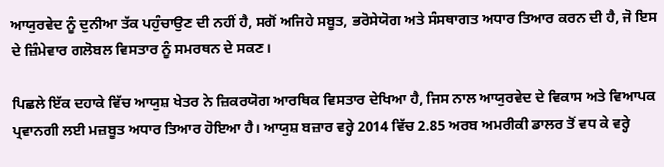ਆਯੁਰਵੇਦ ਨੂੰ ਦੁਨੀਆ ਤੱਕ ਪਹੁੰਚਾਉਣ ਦੀ ਨਹੀਂ ਹੈ, ਸਗੋਂ ਅਜਿਹੇ ਸਬੂਤ, ਭਰੋਸੇਯੋਗ ਅਤੇ ਸੰਸਥਾਗਤ ਅਧਾਰ ਤਿਆਰ ਕਰਨ ਦੀ ਹੈ, ਜੋ ਇਸ ਦੇ ਜ਼ਿੰਮੇਵਾਰ ਗਲੋਬਲ ਵਿਸਤਾਰ ਨੂੰ ਸਮਰਥਨ ਦੇ ਸਕਣ।

ਪਿਛਲੇ ਇੱਕ ਦਹਾਕੇ ਵਿੱਚ ਆਯੁਸ਼ ਖੇਤਰ ਨੇ ਜ਼ਿਕਰਯੋਗ ਆਰਥਿਕ ਵਿਸਤਾਰ ਦੇਖਿਆ ਹੈ, ਜਿਸ ਨਾਲ ਆਯੁਰਵੇਦ ਦੇ ਵਿਕਾਸ ਅਤੇ ਵਿਆਪਕ ਪ੍ਰਵਾਨਗੀ ਲਈ ਮਜ਼ਬੂਤ ਅਧਾਰ ਤਿਆਰ ਹੋਇਆ ਹੈ। ਆਯੁਸ਼ ਬਜ਼ਾਰ ਵਰ੍ਹੇ 2014 ਵਿੱਚ 2.85 ਅਰਬ ਅਮਰੀਕੀ ਡਾਲਰ ਤੋਂ ਵਧ ਕੇ ਵਰ੍ਹੇ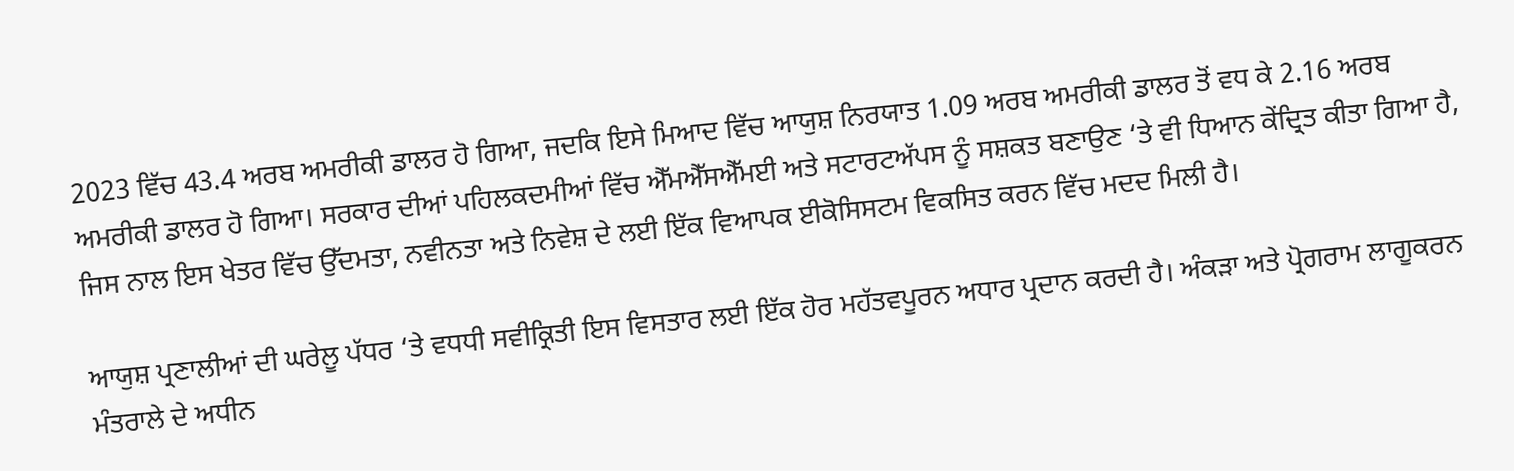2023 ਵਿੱਚ 43.4 ਅਰਬ ਅਮਰੀਕੀ ਡਾਲਰ ਹੋ ਗਿਆ, ਜਦਕਿ ਇਸੇ ਮਿਆਦ ਵਿੱਚ ਆਯੁਸ਼ ਨਿਰਯਾਤ 1.09 ਅਰਬ ਅਮਰੀਕੀ ਡਾਲਰ ਤੋਂ ਵਧ ਕੇ 2.16 ਅਰਬ ਅਮਰੀਕੀ ਡਾਲਰ ਹੋ ਗਿਆ। ਸਰਕਾਰ ਦੀਆਂ ਪਹਿਲਕਦਮੀਆਂ ਵਿੱਚ ਐੱਮਐੱਸਐੱਮਈ ਅਤੇ ਸਟਾਰਟਅੱਪਸ ਨੂੰ ਸਸ਼ਕਤ ਬਣਾਉਣ ‘ਤੇ ਵੀ ਧਿਆਨ ਕੇਂਦ੍ਰਿਤ ਕੀਤਾ ਗਿਆ ਹੈ, ਜਿਸ ਨਾਲ ਇਸ ਖੇਤਰ ਵਿੱਚ ਉੱਦਮਤਾ, ਨਵੀਨਤਾ ਅਤੇ ਨਿਵੇਸ਼ ਦੇ ਲਈ ਇੱਕ ਵਿਆਪਕ ਈਕੋਸਿਸਟਮ ਵਿਕਸਿਤ ਕਰਨ ਵਿੱਚ ਮਦਦ ਮਿਲੀ ਹੈ।

ਆਯੁਸ਼ ਪ੍ਰਣਾਲੀਆਂ ਦੀ ਘਰੇਲੂ ਪੱਧਰ ‘ਤੇ ਵਧਧੀ ਸਵੀਕ੍ਰਿਤੀ ਇਸ ਵਿਸਤਾਰ ਲਈ ਇੱਕ ਹੋਰ ਮਹੱਤਵਪੂਰਨ ਅਧਾਰ ਪ੍ਰਦਾਨ ਕਰਦੀ ਹੈ। ਅੰਕੜਾ ਅਤੇ ਪ੍ਰੋਗਰਾਮ ਲਾਗੂਕਰਨ ਮੰਤਰਾਲੇ ਦੇ ਅਧੀਨ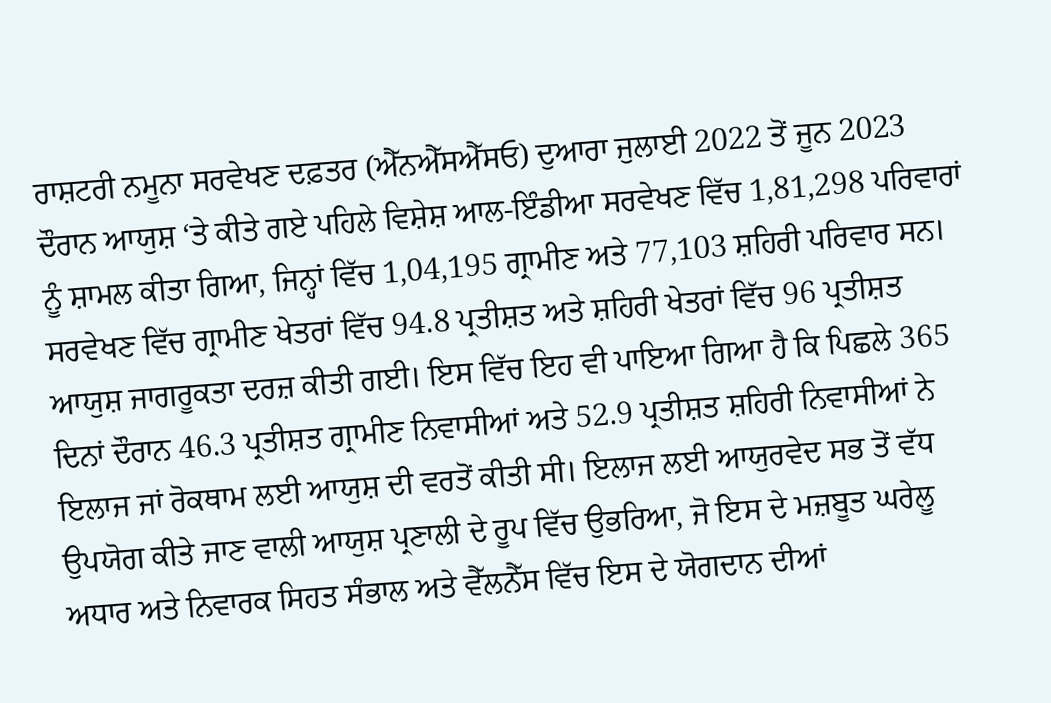ਰਾਸ਼ਟਰੀ ਨਮੂਨਾ ਸਰਵੇਖਣ ਦਫ਼ਤਰ (ਐੱਨਐੱਸਐੱਸਓ) ਦੁਆਰਾ ਜੁਲਾਈ 2022 ਤੋਂ ਜੂਨ 2023 ਦੌਰਾਨ ਆਯੁਸ਼ ‘ਤੇ ਕੀਤੇ ਗਏ ਪਹਿਲੇ ਵਿਸ਼ੇਸ਼ ਆਲ-ਇੰਡੀਆ ਸਰਵੇਖਣ ਵਿੱਚ 1,81,298 ਪਰਿਵਾਰਾਂ ਨੂੰ ਸ਼ਾਮਲ ਕੀਤਾ ਗਿਆ, ਜਿਨ੍ਹਾਂ ਵਿੱਚ 1,04,195 ਗ੍ਰਾਮੀਣ ਅਤੇ 77,103 ਸ਼ਹਿਰੀ ਪਰਿਵਾਰ ਸਨ। ਸਰਵੇਖਣ ਵਿੱਚ ਗ੍ਰਾਮੀਣ ਖੇਤਰਾਂ ਵਿੱਚ 94.8 ਪ੍ਰਤੀਸ਼ਤ ਅਤੇ ਸ਼ਹਿਰੀ ਖੇਤਰਾਂ ਵਿੱਚ 96 ਪ੍ਰਤੀਸ਼ਤ ਆਯੁਸ਼ ਜਾਗਰੂਕਤਾ ਦਰਜ਼ ਕੀਤੀ ਗਈ। ਇਸ ਵਿੱਚ ਇਹ ਵੀ ਪਾਇਆ ਗਿਆ ਹੈ ਕਿ ਪਿਛਲੇ 365 ਦਿਨਾਂ ਦੌਰਾਨ 46.3 ਪ੍ਰਤੀਸ਼ਤ ਗ੍ਰਾਮੀਣ ਨਿਵਾਸੀਆਂ ਅਤੇ 52.9 ਪ੍ਰਤੀਸ਼ਤ ਸ਼ਹਿਰੀ ਨਿਵਾਸੀਆਂ ਨੇ ਇਲਾਜ ਜਾਂ ਰੋਕਥਾਮ ਲਈ ਆਯੁਸ਼ ਦੀ ਵਰਤੋਂ ਕੀਤੀ ਸੀ। ਇਲਾਜ ਲਈ ਆਯੁਰਵੇਦ ਸਭ ਤੋਂ ਵੱਧ ਉਪਯੋਗ ਕੀਤੇ ਜਾਣ ਵਾਲੀ ਆਯੁਸ਼ ਪ੍ਰਣਾਲੀ ਦੇ ਰੂਪ ਵਿੱਚ ਉਭਰਿਆ, ਜੋ ਇਸ ਦੇ ਮਜ਼ਬੂਤ ਘਰੇਲੂ ਅਧਾਰ ਅਤੇ ਨਿਵਾਰਕ ਸਿਹਤ ਸੰਭਾਲ ਅਤੇ ਵੈੱਲਨੈੱਸ ਵਿੱਚ ਇਸ ਦੇ ਯੋਗਦਾਨ ਦੀਆਂ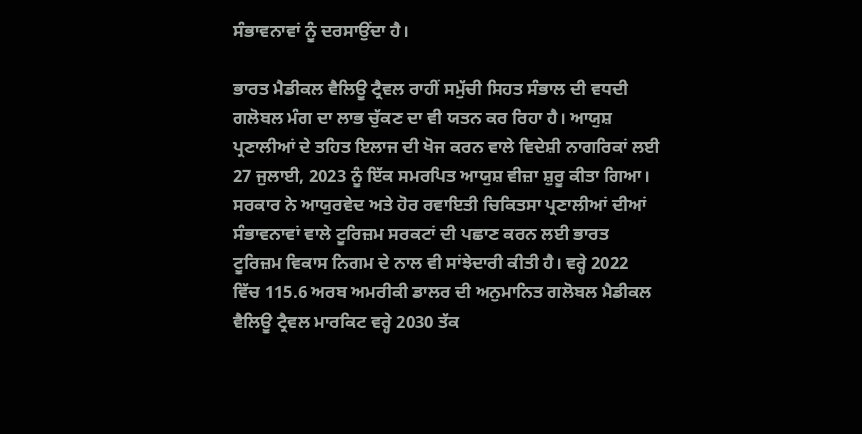ਸੰਭਾਵਨਾਵਾਂ ਨੂੰ ਦਰਸਾਉਂਦਾ ਹੈ।

ਭਾਰਤ ਮੈਡੀਕਲ ਵੈਲਿਊ ਟ੍ਰੈਵਲ ਰਾਹੀਂ ਸਮੁੱਚੀ ਸਿਹਤ ਸੰਭਾਲ ਦੀ ਵਧਦੀ ਗਲੋਬਲ ਮੰਗ ਦਾ ਲਾਭ ਚੁੱਕਣ ਦਾ ਵੀ ਯਤਨ ਕਰ ਰਿਹਾ ਹੈ। ਆਯੁਸ਼ ਪ੍ਰਣਾਲੀਆਂ ਦੇ ਤਹਿਤ ਇਲਾਜ ਦੀ ਖੋਜ ਕਰਨ ਵਾਲੇ ਵਿਦੇਸ਼ੀ ਨਾਗਰਿਕਾਂ ਲਈ 27 ਜੁਲਾਈ, 2023 ਨੂੰ ਇੱਕ ਸਮਰਪਿਤ ਆਯੁਸ਼ ਵੀਜ਼ਾ ਸ਼ੁਰੂ ਕੀਤਾ ਗਿਆ। ਸਰਕਾਰ ਨੇ ਆਯੁਰਵੇਦ ਅਤੇ ਹੋਰ ਰਵਾਇਤੀ ਚਿਕਿਤਸਾ ਪ੍ਰਣਾਲੀਆਂ ਦੀਆਂ ਸੰਭਾਵਨਾਵਾਂ ਵਾਲੇ ਟੂਰਿਜ਼ਮ ਸਰਕਟਾਂ ਦੀ ਪਛਾਣ ਕਰਨ ਲਈ ਭਾਰਤ ਟੂਰਿਜ਼ਮ ਵਿਕਾਸ ਨਿਗਮ ਦੇ ਨਾਲ ਵੀ ਸਾਂਝੇਦਾਰੀ ਕੀਤੀ ਹੈ। ਵਰ੍ਹੇ 2022 ਵਿੱਚ 115.6 ਅਰਬ ਅਮਰੀਕੀ ਡਾਲਰ ਦੀ ਅਨੁਮਾਨਿਤ ਗਲੋਬਲ ਮੈਡੀਕਲ ਵੈਲਿਊ ਟ੍ਰੈਵਲ ਮਾਰਕਿਟ ਵਰ੍ਹੇ 2030 ਤੱਕ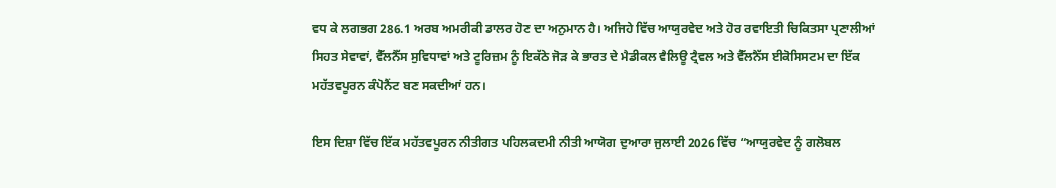ਵਧ ਕੇ ਲਗਭਗ 286.1 ਅਰਬ ਅਮਰੀਕੀ ਡਾਲਰ ਹੋਣ ਦਾ ਅਨੁਮਾਨ ਹੈ। ਅਜਿਹੇ ਵਿੱਚ ਆਯੁਰਵੇਦ ਅਤੇ ਹੋਰ ਰਵਾਇਤੀ ਚਿਕਿਤਸਾ ਪ੍ਰਣਾਲੀਆਂ ਸਿਹਤ ਸੇਵਾਵਾਂ, ਵੈੱਲਨੈੱਸ ਸੁਵਿਧਾਵਾਂ ਅਤੇ ਟੂਰਿਜ਼ਮ ਨੂੰ ਇਕੱਠੇ ਜੋੜ ਕੇ ਭਾਰਤ ਦੇ ਮੈਡੀਕਲ ਵੈਲਿਊ ਟ੍ਰੈਵਲ ਅਤੇ ਵੈੱਲਨੈੱਸ ਈਕੋਸਿਸਟਮ ਦਾ ਇੱਕ ਮਹੱਤਵਪੂਰਨ ਕੰਪੋਨੈਂਟ ਬਣ ਸਕਦੀਆਂ ਹਨ।

ਇਸ ਦਿਸ਼ਾ ਵਿੱਚ ਇੱਕ ਮਹੱਤਵਪੂਰਨ ਨੀਤੀਗਤ ਪਹਿਲਕਦਮੀ ਨੀਤੀ ਆਯੋਗ ਦੁਆਰਾ ਜੁਲਾਈ 2026 ਵਿੱਚ “ਆਯੁਰਵੇਦ ਨੂੰ ਗਲੋਬਲ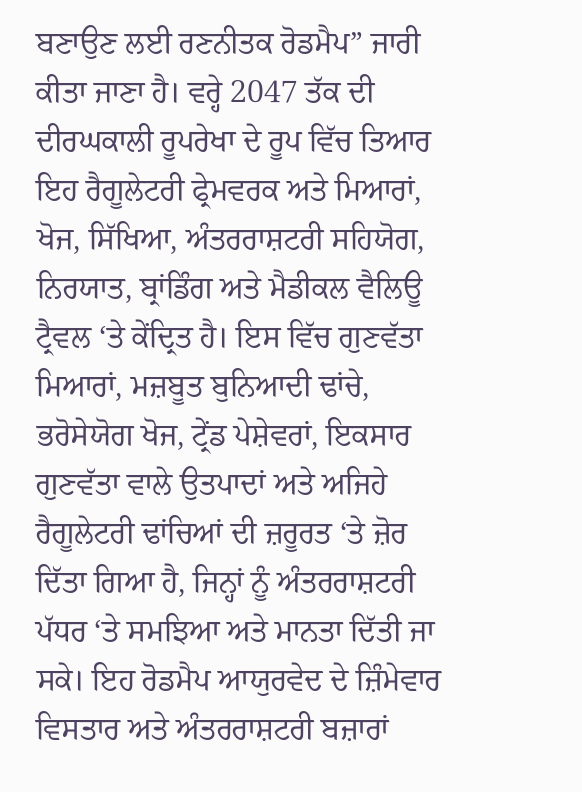ਬਣਾਉਣ ਲਈ ਰਣਨੀਤਕ ਰੋਡਮੈਪ” ਜਾਰੀ ਕੀਤਾ ਜਾਣਾ ਹੈ। ਵਰ੍ਹੇ 2047 ਤੱਕ ਦੀ ਦੀਰਘਕਾਲੀ ਰੂਪਰੇਖਾ ਦੇ ਰੂਪ ਵਿੱਚ ਤਿਆਰ ਇਹ ਰੈਗੂਲੇਟਰੀ ਫ੍ਰੇਮਵਰਕ ਅਤੇ ਮਿਆਰਾਂ, ਖੋਜ, ਸਿੱਖਿਆ, ਅੰਤਰਰਾਸ਼ਟਰੀ ਸਹਿਯੋਗ, ਨਿਰਯਾਤ, ਬ੍ਰਾਂਡਿੰਗ ਅਤੇ ਮੈਡੀਕਲ ਵੈਲਿਊ ਟ੍ਰੈਵਲ ‘ਤੇ ਕੇਂਦ੍ਰਿਤ ਹੈ। ਇਸ ਵਿੱਚ ਗੁਣਵੱਤਾ ਮਿਆਰਾਂ, ਮਜ਼ਬੂਤ ਬੁਨਿਆਦੀ ਢਾਂਚੇ, ਭਰੋਸੇਯੋਗ ਖੋਜ, ਟ੍ਰੇਂਡ ਪੇਸ਼ੇਵਰਾਂ, ਇਕਸਾਰ ਗੁਣਵੱਤਾ ਵਾਲੇ ਉਤਪਾਦਾਂ ਅਤੇ ਅਜਿਹੇ ਰੈਗੂਲੇਟਰੀ ਢਾਂਚਿਆਂ ਦੀ ਜ਼ਰੂਰਤ ‘ਤੇ ਜ਼ੋਰ ਦਿੱਤਾ ਗਿਆ ਹੈ, ਜਿਨ੍ਹਾਂ ਨੂੰ ਅੰਤਰਰਾਸ਼ਟਰੀ ਪੱਧਰ ‘ਤੇ ਸਮਝਿਆ ਅਤੇ ਮਾਨਤਾ ਦਿੱਤੀ ਜਾ ਸਕੇ। ਇਹ ਰੋਡਮੈਪ ਆਯੁਰਵੇਦ ਦੇ ਜ਼ਿੰਮੇਵਾਰ ਵਿਸਤਾਰ ਅਤੇ ਅੰਤਰਰਾਸ਼ਟਰੀ ਬਜ਼ਾਰਾਂ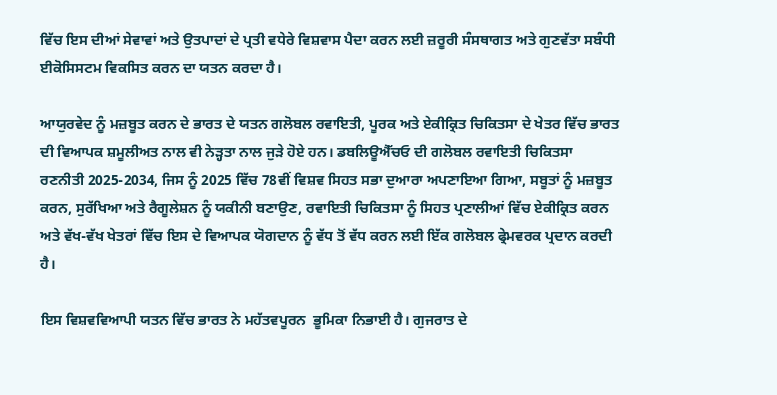ਵਿੱਚ ਇਸ ਦੀਆਂ ਸੇਵਾਵਾਂ ਅਤੇ ਉਤਪਾਦਾਂ ਦੇ ਪ੍ਰਤੀ ਵਧੇਰੇ ਵਿਸ਼ਵਾਸ ਪੈਦਾ ਕਰਨ ਲਈ ਜ਼ਰੂਰੀ ਸੰਸਥਾਗਤ ਅਤੇ ਗੁਣਵੱਤਾ ਸਬੰਧੀ ਈਕੋਸਿਸਟਮ ਵਿਕਸਿਤ ਕਰਨ ਦਾ ਯਤਨ ਕਰਦਾ ਹੈ।

ਆਯੁਰਵੇਦ ਨੂੰ ਮਜ਼ਬੂਤ ਕਰਨ ਦੇ ਭਾਰਤ ਦੇ ਯਤਨ ਗਲੋਬਲ ਰਵਾਇਤੀ, ਪੂਰਕ ਅਤੇ ਏਕੀਕ੍ਰਿਤ ਚਿਕਿਤਸਾ ਦੇ ਖੇਤਰ ਵਿੱਚ ਭਾਰਤ ਦੀ ਵਿਆਪਕ ਸ਼ਮੂਲੀਅਤ ਨਾਲ ਵੀ ਨੇੜ੍ਹਤਾ ਨਾਲ ਜੁੜੇ ਹੋਏ ਹਨ। ਡਬਲਿਊਐੱਚਓ ਦੀ ਗਲੋਬਲ ਰਵਾਇਤੀ ਚਿਕਿਤਸਾ ਰਣਨੀਤੀ 2025-2034, ਜਿਸ ਨੂੰ 2025 ਵਿੱਚ 78ਵੀਂ ਵਿਸ਼ਵ ਸਿਹਤ ਸਭਾ ਦੁਆਰਾ ਅਪਣਾਇਆ ਗਿਆ, ਸਬੂਤਾਂ ਨੂੰ ਮਜ਼ਬੂਤ ਕਰਨ, ਸੁਰੱਖਿਆ ਅਤੇ ਰੈਗੂਲੇਸ਼ਨ ਨੂੰ ਯਕੀਨੀ ਬਣਾਉਣ, ਰਵਾਇਤੀ ਚਿਕਿਤਸਾ ਨੂੰ ਸਿਹਤ ਪ੍ਰਣਾਲੀਆਂ ਵਿੱਚ ਏਕੀਕ੍ਰਿਤ ਕਰਨ ਅਤੇ ਵੱਖ-ਵੱਖ ਖੇਤਰਾਂ ਵਿੱਚ ਇਸ ਦੇ ਵਿਆਪਕ ਯੋਗਦਾਨ ਨੂੰ ਵੱਧ ਤੋਂ ਵੱਧ ਕਰਨ ਲਈ ਇੱਕ ਗਲੋਬਲ ਫ੍ਰੇਮਵਰਕ ਪ੍ਰਦਾਨ ਕਰਦੀ ਹੈ।

ਇਸ ਵਿਸ਼ਵਵਿਆਪੀ ਯਤਨ ਵਿੱਚ ਭਾਰਤ ਨੇ ਮਹੱਤਵਪੂਰਨ  ਭੂਮਿਕਾ ਨਿਭਾਈ ਹੈ। ਗੁਜਰਾਤ ਦੇ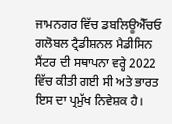ਜਾਮਨਗਰ ਵਿੱਚ ਡਬਲਿਊਐੱਚਓ ਗਲੋਬਲ ਟ੍ਰੈਡੀਸ਼ਨਲ ਮੈਡੀਸਿਨ ਸੈਂਟਰ ਦੀ ਸਥਾਪਨਾ ਵਰ੍ਹੇ 2022 ਵਿੱਚ ਕੀਤੀ ਗਈ ਸੀ ਅਤੇ ਭਾਰਤ ਇਸ ਦਾ ਪ੍ਰਮੁੱਖ ਨਿਵੇਸ਼ਕ ਹੈ।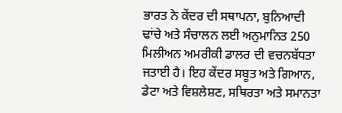ਭਾਰਤ ਨੇ ਕੇਂਦਰ ਦੀ ਸਥਾਪਨਾ, ਬੁਨਿਆਦੀ ਢਾਂਚੇ ਅਤੇ ਸੰਚਾਲਨ ਲਈ ਅਨੁਮਾਨਿਤ 250 ਮਿਲੀਅਨ ਅਮਰੀਕੀ ਡਾਲਰ ਦੀ ਵਚਨਬੱਧਤਾ ਜਤਾਈ ਹੈ। ਇਹ ਕੇਂਦਰ ਸਬੂਤ ਅਤੇ ਗਿਆਨ, ਡੇਟਾ ਅਤੇ ਵਿਸ਼ਲੇਸ਼ਣ, ਸਥਿਰਤਾ ਅਤੇ ਸਮਾਨਤਾ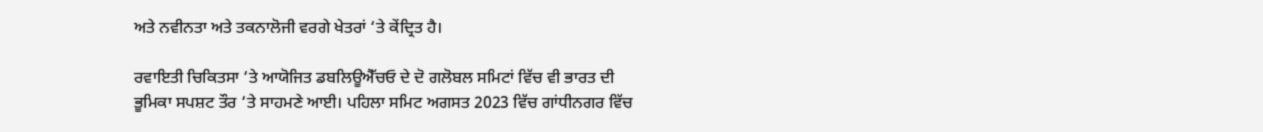ਅਤੇ ਨਵੀਨਤਾ ਅਤੇ ਤਕਨਾਲੋਜੀ ਵਰਗੇ ਖੇਤਰਾਂ ‘ਤੇ ਕੇਂਦ੍ਰਿਤ ਹੈ।

ਰਵਾਇਤੀ ਚਿਕਿਤਸਾ ‘ਤੇ ਆਯੋਜਿਤ ਡਬਲਿਊਐੱਚਓ ਦੇ ਦੋ ਗਲੋਬਲ ਸਮਿਟਾਂ ਵਿੱਚ ਵੀ ਭਾਰਤ ਦੀ ਭੂਮਿਕਾ ਸਪਸ਼ਟ ਤੌਰ ‘ਤੇ ਸਾਹਮਣੇ ਆਈ। ਪਹਿਲਾ ਸਮਿਟ ਅਗਸਤ 2023 ਵਿੱਚ ਗਾਂਧੀਨਗਰ ਵਿੱਚ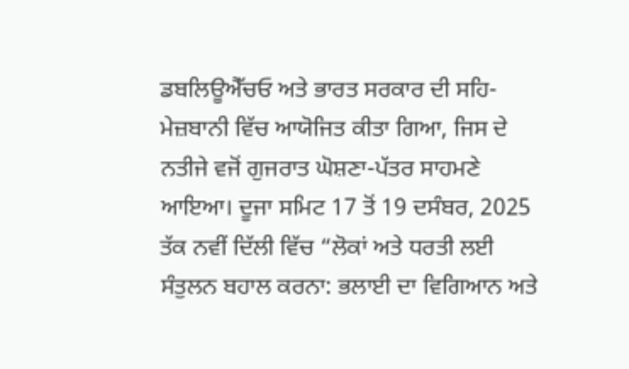ਡਬਲਿਊਐੱਚਓ ਅਤੇ ਭਾਰਤ ਸਰਕਾਰ ਦੀ ਸਹਿ-ਮੇਜ਼ਬਾਨੀ ਵਿੱਚ ਆਯੋਜਿਤ ਕੀਤਾ ਗਿਆ, ਜਿਸ ਦੇ ਨਤੀਜੇ ਵਜੋਂ ਗੁਜਰਾਤ ਘੋਸ਼ਣਾ-ਪੱਤਰ ਸਾਹਮਣੇ ਆਇਆ। ਦੂਜਾ ਸਮਿਟ 17 ਤੋਂ 19 ਦਸੰਬਰ, 2025 ਤੱਕ ਨਵੀਂ ਦਿੱਲੀ ਵਿੱਚ “ਲੋਕਾਂ ਅਤੇ ਧਰਤੀ ਲਈ ਸੰਤੁਲਨ ਬਹਾਲ ਕਰਨਾ: ਭਲਾਈ ਦਾ ਵਿਗਿਆਨ ਅਤੇ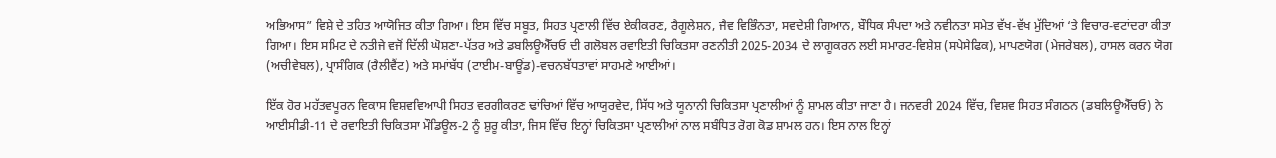ਅਭਿਆਸ” ਵਿਸ਼ੇ ਦੇ ਤਹਿਤ ਆਯੋਜਿਤ ਕੀਤਾ ਗਿਆ। ਇਸ ਵਿੱਚ ਸਬੂਤ, ਸਿਹਤ ਪ੍ਰਣਾਲੀ ਵਿੱਚ ਏਕੀਕਰਣ, ਰੈਗੂਲੇਸ਼ਨ, ਜੈਵ ਵਿਭਿੰਨਤਾ, ਸਵਦੇਸ਼ੀ ਗਿਆਨ, ਬੌਧਿਕ ਸੰਪਦਾ ਅਤੇ ਨਵੀਨਤਾ ਸਮੇਤ ਵੱਖ-ਵੱਖ ਮੁੱਦਿਆਂ ‘ਤੇ ਵਿਚਾਰ-ਵਟਾਂਦਰਾ ਕੀਤਾ ਗਿਆ। ਇਸ ਸਮਿਟ ਦੇ ਨਤੀਜੇ ਵਜੋਂ ਦਿੱਲੀ ਘੋਸ਼ਣਾ-ਪੱਤਰ ਅਤੇ ਡਬਲਿਊਐੱਚਓ ਦੀ ਗਲੋਬਲ ਰਵਾਇਤੀ ਚਿਕਿਤਸਾ ਰਣਨੀਤੀ 2025-2034 ਦੇ ਲਾਗੂਕਰਨ ਲਈ ਸਮਾਰਟ-ਵਿਸ਼ੇਸ਼ (ਸਪੇਸੇਫਿਕ), ਮਾਪਣਯੋਗ (ਮੇਜਰੇਬਲ), ਹਾਸਲ ਕਰਨ ਯੋਗ (ਅਚੀਵੇਬਲ), ਪ੍ਰਾਸੰਗਿਕ (ਰੈਲੀਵੈਂਟ) ਅਤੇ ਸਮਾਂਬੱਧ (ਟਾਈਮ-ਬਾਊਂਡ)-ਵਚਨਬੱਧਤਾਵਾਂ ਸਾਹਮਣੇ ਆਈਆਂ।

ਇੱਕ ਹੋਰ ਮਹੱਤਵਪੂਰਨ ਵਿਕਾਸ ਵਿਸ਼ਵਵਿਆਪੀ ਸਿਹਤ ਵਰਗੀਕਰਣ ਢਾਂਚਿਆਂ ਵਿੱਚ ਆਯੁਰਵੇਦ, ਸਿੱਧ ਅਤੇ ਯੂਨਾਨੀ ਚਿਕਿਤਸਾ ਪ੍ਰਣਾਲੀਆਂ ਨੂੰ ਸ਼ਾਮਲ ਕੀਤਾ ਜਾਣਾ ਹੈ। ਜਨਵਰੀ 2024 ਵਿੱਚ, ਵਿਸ਼ਵ ਸਿਹਤ ਸੰਗਠਨ (ਡਬਲਿਊਐੱਚਓ) ਨੇ ਆਈਸੀਡੀ-11 ਦੇ ਰਵਾਇਤੀ ਚਿਕਿਤਸਾ ਮੌਡਿਊਲ-2 ਨੂੰ ਸ਼ੁਰੂ ਕੀਤਾ, ਜਿਸ ਵਿੱਚ ਇਨ੍ਹਾਂ ਚਿਕਿਤਸਾ ਪ੍ਰਣਾਲੀਆਂ ਨਾਲ ਸਬੰਧਿਤ ਰੋਗ ਕੋਡ ਸ਼ਾਮਲ ਹਨ। ਇਸ ਨਾਲ ਇਨ੍ਹਾਂ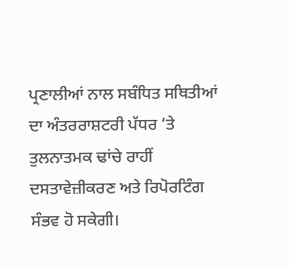ਪ੍ਰਣਾਲੀਆਂ ਨਾਲ ਸਬੰਧਿਤ ਸਥਿਤੀਆਂ ਦਾ ਅੰਤਰਰਾਸ਼ਟਰੀ ਪੱਧਰ ‘ਤੇ ਤੁਲਨਾਤਮਕ ਢਾਂਚੇ ਰਾਹੀਂ ਦਸਤਾਵੇਜ਼ੀਕਰਣ ਅਤੇ ਰਿਪੋਰਟਿੰਗ ਸੰਭਵ ਹੋ ਸਕੇਗੀ।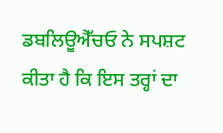ਡਬਲਿਊਐੱਚਓ ਨੇ ਸਪਸ਼ਟ ਕੀਤਾ ਹੈ ਕਿ ਇਸ ਤਰ੍ਹਾਂ ਦਾ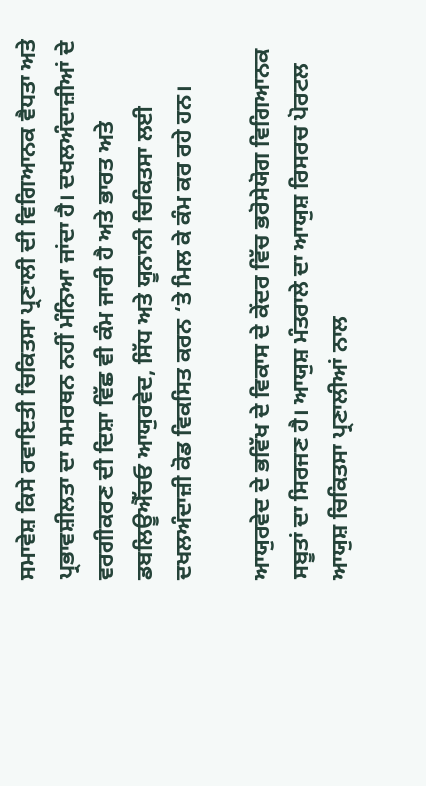ਸਮਾਵੇਸ਼ ਕਿਸੇ ਰਵਾਇਤੀ ਚਿਕਿਤਸਾ ਪ੍ਰਣਾਲੀ ਦੀ ਵਿਗਿਆਨਕ ਵੈਧਤਾ ਅਤੇ ਪ੍ਰਭਾਵਸ਼ੀਲਤਾ ਦਾ ਸਮਰਥਨ ਨਹੀਂ ਮੰਨਿਆ ਜਾਂਦਾ ਹੈ। ਦਖਲਅੰਦਾਜ਼ੀਆਂ ਦੇ ਵਰਗੀਕਰਣ ਦੀ ਦਿਸ਼ਾ ਵਿੱਛ ਵੀ ਕੰਮ ਜਾਰੀ ਹੈ ਅਤੇ ਭਾਰਤ ਅਤੇ ਡਬਲਿਊਐੱਚਓ ਆਯੁਰਵੇਦ, ਸਿੱਧ ਅਤੇ ਯੂਨਾਨੀ ਚਿਕਿਤਸਾ ਲਈ ਦਖਲਅੰਦਾਜ਼ੀ ਕੋਡ ਵਿਕਸਿਤ ਕਰਨ ‘ਤੇ ਮਿਲ ਕੇ ਕੰਮ ਕਰ ਰਹੇ ਹਨ।

ਆਯੁਰਵੇਦ ਦੇ ਭਵਿੱਖ ਦੇ ਵਿਕਾਸ ਦੇ ਕੇਂਦਰ ਵਿੱਚ ਭਰੋਸੇਯੋਗ ਵਿਗਿਆਨਕ ਸਬੂਤਾਂ ਦਾ ਸਿਰਜਣ ਹੈ। ਆਯੁਸ਼ ਮੰਤਰਾਲੇ ਦਾ ਆਯੁਸ਼ ਰਿਸਰਚ ਪੋਰਟਲ ਆਯੁਸ਼ ਚਿਕਿਤਸਾ ਪ੍ਰਣਾਲੀਆਂ ਨਾਲ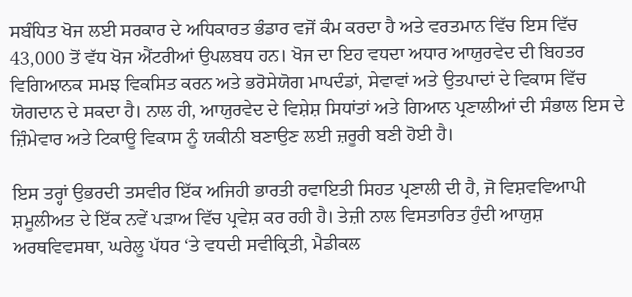ਸਬੰਧਿਤ ਖੋਜ ਲਈ ਸਰਕਾਰ ਦੇ ਅਧਿਕਾਰਤ ਭੰਡਾਰ ਵਜੋਂ ਕੰਮ ਕਰਦਾ ਹੈ ਅਤੇ ਵਰਤਮਾਨ ਵਿੱਚ ਇਸ ਵਿੱਚ 43,000 ਤੋਂ ਵੱਧ ਖੋਜ ਐਂਟਰੀਆਂ ਉਪਲਬਧ ਹਨ। ਖੋਜ ਦਾ ਇਹ ਵਧਦਾ ਅਧਾਰ ਆਯੁਰਵੇਦ ਦੀ ਬਿਹਤਰ ਵਿਗਿਆਨਕ ਸਮਝ ਵਿਕਸਿਤ ਕਰਨ ਅਤੇ ਭਰੋਸੇਯੋਗ ਮਾਪਦੰਡਾਂ, ਸੇਵਾਵਾਂ ਅਤੇ ਉਤਪਾਦਾਂ ਦੇ ਵਿਕਾਸ ਵਿੱਚ ਯੋਗਦਾਨ ਦੇ ਸਕਦਾ ਹੈ। ਨਾਲ ਹੀ, ਆਯੁਰਵੇਦ ਦੇ ਵਿਸ਼ੇਸ਼ ਸਿਧਾਂਤਾਂ ਅਤੇ ਗਿਆਨ ਪ੍ਰਣਾਲੀਆਂ ਦੀ ਸੰਭਾਲ ਇਸ ਦੇ ਜ਼ਿੰਮੇਵਾਰ ਅਤੇ ਟਿਕਾਊ ਵਿਕਾਸ ਨੂੰ ਯਕੀਨੀ ਬਣਾਉਣ ਲਈ ਜ਼ਰੂਰੀ ਬਣੀ ਹੋਈ ਹੈ।

ਇਸ ਤਰ੍ਹਾਂ ਉਭਰਦੀ ਤਸਵੀਰ ਇੱਕ ਅਜਿਹੀ ਭਾਰਤੀ ਰਵਾਇਤੀ ਸਿਹਤ ਪ੍ਰਣਾਲੀ ਦੀ ਹੈ, ਜੋ ਵਿਸ਼ਵਵਿਆਪੀ ਸ਼ਮੂਲੀਅਤ ਦੇ ਇੱਕ ਨਵੇਂ ਪੜਾਅ ਵਿੱਚ ਪ੍ਰਵੇਸ਼ ਕਰ ਰਹੀ ਹੈ। ਤੇਜ਼ੀ ਨਾਲ ਵਿਸਤਾਰਿਤ ਹੁੰਦੀ ਆਯੁਸ਼ ਅਰਥਵਿਵਸਥਾ, ਘਰੇਲੂ ਪੱਧਰ ‘ਤੇ ਵਧਦੀ ਸਵੀਕ੍ਰਿਤੀ, ਮੈਡੀਕਲ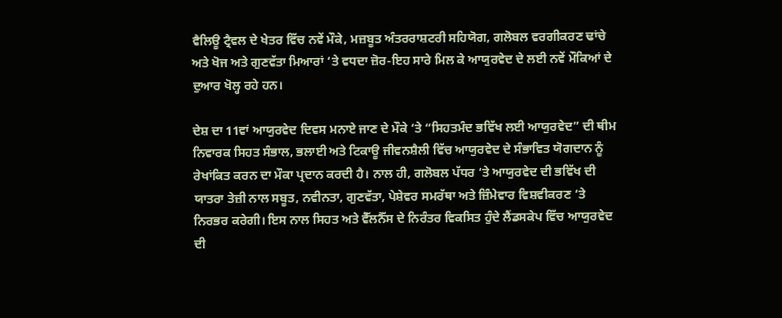ਵੈਲਿਊ ਟ੍ਰੈਵਲ ਦੇ ਖੇਤਰ ਵਿੱਚ ਨਵੇਂ ਮੌਕੇ, ਮਜ਼ਬੂਤ ਅੰਤਰਰਾਸ਼ਟਰੀ ਸਹਿਯੋਗ, ਗਲੋਬਲ ਵਰਗੀਕਰਣ ਢਾਂਚੇ ਅਤੇ ਖੋਜ ਅਤੇ ਗੁਣਵੱਤਾ ਮਿਆਰਾਂ ‘ਤੇ ਵਧਦਾ ਜ਼ੋਰ-ਇਹ ਸਾਰੇ ਮਿਲ ਕੇ ਆਯੁਰਵੇਦ ਦੇ ਲਈ ਨਵੇਂ ਮੌਕਿਆਂ ਦੇ ਦੁਆਰ ਖੋਲ੍ਹ ਰਹੇ ਹਨ।

ਦੇਸ਼ ਦਾ 11ਵਾਂ ਆਯੁਰਵੇਦ ਦਿਵਸ ਮਨਾਏ ਜਾਣ ਦੇ ਮੌਕੇ ‘ਤੇ “ਸਿਹਤਮੰਦ ਭਵਿੱਖ ਲਈ ਆਯੁਰਵੇਦ” ਦੀ ਥੀਮ ਨਿਵਾਰਕ ਸਿਹਤ ਸੰਭਾਲ, ਭਲਾਈ ਅਤੇ ਟਿਕਾਊ ਜੀਵਨਸ਼ੈਲੀ ਵਿੱਚ ਆਯੁਰਵੇਦ ਦੇ ਸੰਭਾਵਿਤ ਯੋਗਦਾਨ ਨੂੰ ਰੇਖਾਂਕਿਤ ਕਰਨ ਦਾ ਮੌਕਾ ਪ੍ਰਦਾਨ ਕਰਦੀ ਹੈ। ਨਾਲ ਹੀ, ਗਲੋਬਲ ਪੱਧਰ ‘ਤੇ ਆਯੁਰਵੇਦ ਦੀ ਭਵਿੱਖ ਦੀ ਯਾਤਰਾ ਤੇਜ਼ੀ ਨਾਲ ਸਬੂਤ, ਨਵੀਨਤਾ, ਗੁਣਵੱਤਾ, ਪੇਸ਼ੇਵਰ ਸਮਰੱਥਾ ਅਤੇ ਜ਼ਿੰਮੇਵਾਰ ਵਿਸ਼ਵੀਕਰਣ ‘ਤੇ ਨਿਰਭਰ ਕਰੇਗੀ। ਇਸ ਨਾਲ ਸਿਹਤ ਅਤੇ ਵੈੱਲਨੈੱਸ ਦੇ ਨਿਰੰਤਰ ਵਿਕਸਿਤ ਹੁੰਦੇ ਲੈਂਡਸਕੇਪ ਵਿੱਚ ਆਯੁਰਵੇਦ ਦੀ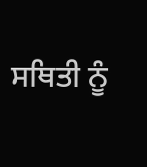ਸਥਿਤੀ ਨੂੰ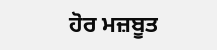ਹੋਰ ਮਜ਼ਬੂਤ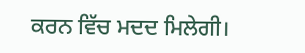ਕਰਨ ਵਿੱਚ ਮਦਦ ਮਿਲੇਗੀ।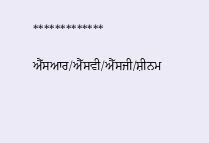*************

ਐੱਸਆਰ/ਐੱਸਵੀ/ਐੱਸਜੀ/ਸ਼ੀਨਮ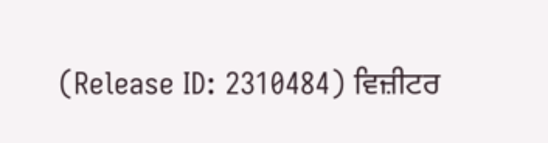(Release ID: 2310484) ਵਿਜ਼ੀਟਰ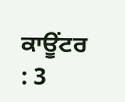ਕਾਊਂਟਰ : 3